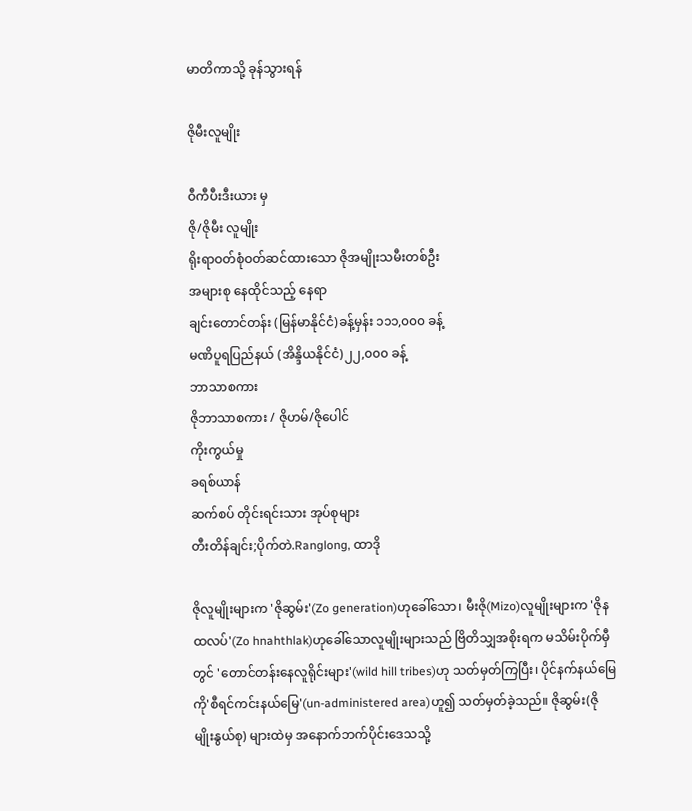မာတိကာသို့ ခုန်သွားရန်

ဇိုမီးလူမျိုး

ဝီကီပီးဒီးယား မှ
ဇို/ဇိုမီး လူမျိုး
ရိုးရာဝတ်စုံဝတ်ဆင်ထားသော ဇိုအမျိုးသမီးတစ်ဦး
အများစု နေထိုင်သည့် နေရာ
ချင်းတောင်တန်း (မြန်မာနိုင်ငံ)ခန့်မှန်း ၁၁၁,၀၀၀ ခန့်
မဏိပူရပြည်နယ် (အိန္ဒိယနိုင်ငံ)၂၂,၀၀၀ ခန့်
ဘာသာစကား
ဇိုဘာသာစကား / ဇိုဟမ်/ဇိုပေါင်
ကိုးကွယ်မှု
ခရစ်ယာန်
ဆက်စပ် တိုင်းရင်းသား အုပ်စုများ
တီးတိန်ချင်း;ပိုက်တဲ.Ranglong, ထာဒို

ဇိုလူမျိုးများက 'ဇိုဆွမ်း'(Zo generation)ဟုခေါ်သော၊ မီးဇို(Mizo)လူမျိုးများက 'ဇိုနထလပ်'(Zo hnahthlak)ဟုခေါ်သောလူမျိုးများသည် ဗြိတိသျှအစိုးရက မသိမ်းပိုက်မှီတွင် 'တောင်တန်းနေလူရိုင်းများ'(wild hill tribes)ဟု သတ်မှတ်ကြပြီး၊ ပိုင်နက်နယ်မြေကို'စီရင်ကင်းနယ်မြေ'(un-administered area)ဟူ၍ သတ်မှတ်ခဲ့သည်။ ဇိုဆွမ်း(ဇိုမျိုးနွယ်စု) များထဲမှ အနောက်ဘက်ပိုင်းဒေသသို့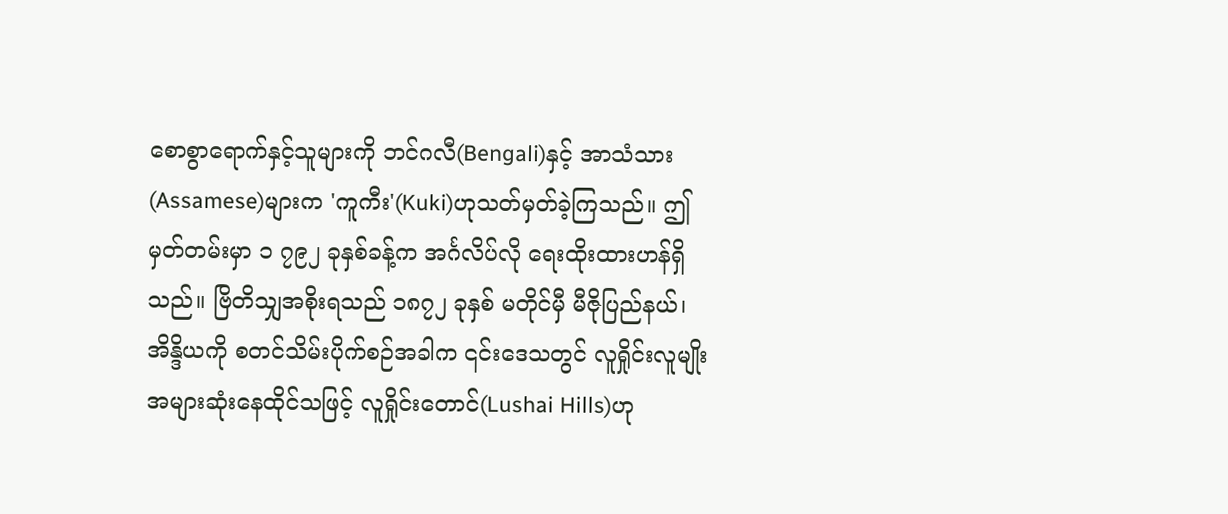စောစွာရောက်နှင့်သူများကို ဘင်ဂလီ(Bengali)နှင့် အာသံသား(Assamese)များက 'ကူကီး'(Kuki)ဟုသတ်မှတ်ခဲ့ကြသည်။ ဤမှတ်တမ်းမှာ ၁ ၇၉၂ ခုနှစ်ခန့်က အင်္ဂလိပ်လို ရေးထိုးထားဟန်ရှိသည်။ ဗြိတိသျှအစိုးရသည် ၁၈၇၂ ခုနှစ် မတိုင်မှီ မီဇိုပြည်နယ်၊အိန္ဒိယကို စတင်သိမ်းပိုက်စဉ်အခါက ၎င်းဒေသတွင် လူရှိုင်းလူမျိုးအများဆုံးနေထိုင်သဖြင့် လူရှိုင်းတောင်(Lushai Hills)ဟု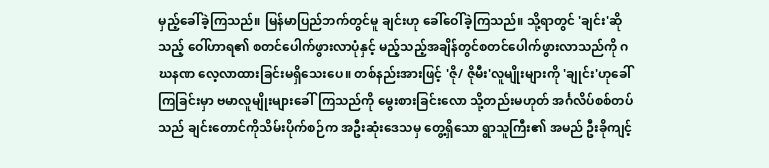မှည့်ခေါ်ခဲ့ကြသည်။ မြန်မာပြည်ဘက်တွင်မူ ချင်းဟု ခေါ်ဝေါ်ခဲ့ကြသည်။ သို့ရာတွင် 'ချင်း'ဆိုသည့် ဝေါ်ဟာရ၏ စတင်ပေါက်ဖွားလာပုံနှင့် မည့်သည့်အချိန်တွင်စတင်ပေါက်ဖွားလာသည်ကို ဂဃနဏ လေ့လာထားခြင်းမရှိသေးပေ။ တစ်နည်းအားဖြင့် 'ဇို/ ဇိုမီး'လူမျိုးများကို 'ချုင်း'ဟုခေါ်ကြခြင်းမှာ ဗမာလူမျိုးများခေါ်ကြသည်ကို မွေးစားခြင်းလော သို့တည်းမဟုတ် အင်္ဂလိပ်စစ်တပ်သည် ချင်းတောင်ကိုသိမ်းပိုက်စဉ်က အဦးဆုံးဒေသမှ တွေ့ရှိသော ရွာသူကြီး၏ အမည် ဦးခိုကျင့်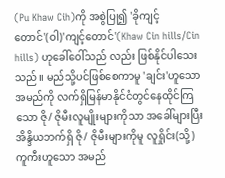(Pu Khaw Cih)ကို အစွဲပြု၍ 'ခိုကျင့်တောင်'(ဝါ)'ကျင့်တောင်'(Khaw Cin hills/Cin hills) ဟုခေါ်ဝေါ်သည် လည်း ဖြစ်နိုင်ပါသေးသည်။ မည်သို့ပင်ဖြစ်စေကာမူ 'ချင်း'ဟူသောအမည်ကို လက်ရှိမြန်မာနိုင်ငံတွင်နေထိုင်ကြသော ဇို/ ဇိုမီးလူမျိုးများကိုသာ အခေါ်များပြီး အိန္ဒိယဘက်ရှိ ဇို/ ဇိုမီးများကိုမူ လူရှိုင်း(သို့) ကူကီးဟူသော အမည်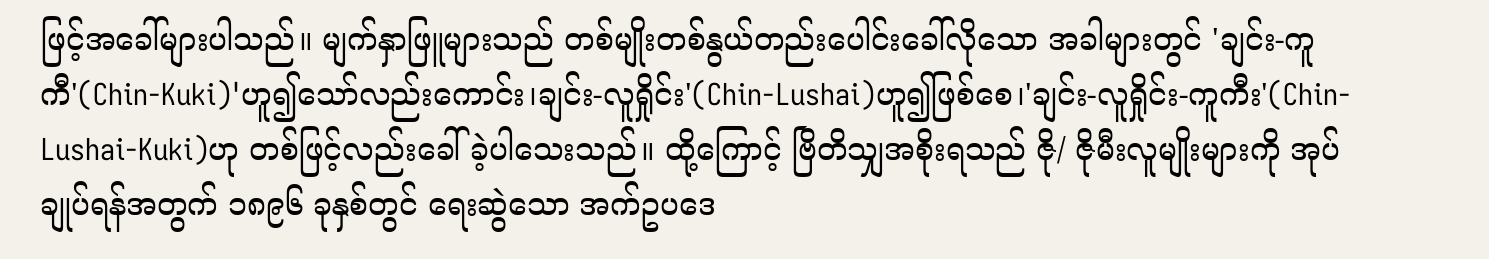ဖြင့်အခေါ်များပါသည်။ မျက်နှာဖြူများသည် တစ်မျိုးတစ်နွယ်တည်းပေါင်းခေါ်လိုသော အခါများတွင် 'ချင်း-ကူကီ'(Chin-Kuki)'ဟူ၍သော်လည်းကောင်း၊ချင်း-လူရှိုင်း'(Chin-Lushai)ဟူ၍ဖြစ်စေ၊'ချင်း-လူရှိုင်း-ကူကီး'(Chin-Lushai-Kuki)ဟု တစ်ဖြင့်လည်းခေါ်ခဲ့ပါသေးသည်။ ထို့ကြောင့် ဗြိတိသျှအစိုးရသည် ဇို/ ဇိုမီးလူမျိုးများကို အုပ်ချုပ်ရန်အတွက် ၁၈၉၆ ခုနှစ်တွင် ရေးဆွဲသော အက်ဥပဒေ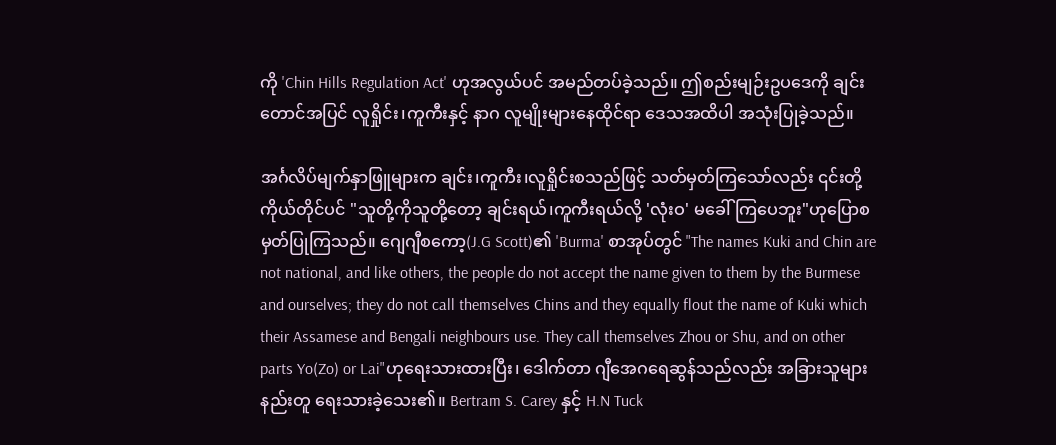ကို 'Chin Hills Regulation Act' ဟုအလွယ်ပင် အမည်တပ်ခဲ့သည်။ ဤစည်းမျဉ်းဥပဒေကို ချင်းတောင်အပြင် လူရှိုင်း၊ကူကီးနှင့် နာဂ လူမျိုးများနေထိုင်ရာ ဒေသအထိပါ အသုံးပြုခဲ့သည်။

အင်္ဂလိပ်မျက်နှာဖြူများက ချင်း၊ကူကီး၊လူရှိုင်းစသည်ဖြင့် သတ်မှတ်ကြသော်လည်း ၎င်းတို့ကိုယ်တိုင်ပင် "သူတို့ကိုသူတို့တော့ ချင်းရယ်၊ကူကီးရယ်လို့ 'လုံးဝ' မခေါ်ကြပေဘူး"ဟုပြောစမှတ်ပြုကြသည်။ ဂျေဂျီစကော့(J.G Scott)၏ 'Burma' စာအုပ်တွင် "The names Kuki and Chin are not national, and like others, the people do not accept the name given to them by the Burmese and ourselves; they do not call themselves Chins and they equally flout the name of Kuki which their Assamese and Bengali neighbours use. They call themselves Zhou or Shu, and on other parts Yo(Zo) or Lai"ဟုရေးသားထားပြီး၊ ဒေါက်တာ ဂျီအေဂရေဆွန်သည်လည်း အခြားသူများနည်းတူ ရေးသားခဲ့သေး၏။ Bertram S. Carey နှင့် H.N Tuck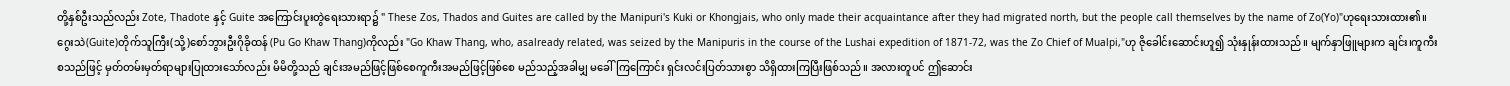တို့နှစ်ဦးသည်လည်း Zote, Thadote နှင့် Guite အကြောင်းပူးတွဲရေးသားရာ၌ " These Zos, Thados and Guites are called by the Manipuri's Kuki or Khongjais, who only made their acquaintance after they had migrated north, but the people call themselves by the name of Zo(Yo)"ဟုရေးသားထား၏။ ဂွေးသဲ(Guite)တိုက်သူကြီး(သို့)စော်ဘွားဦးဂိုခိုထန် (Pu Go Khaw Thang)ကိုလည်း "Go Khaw Thang, who, asalready related, was seized by the Manipuris in the course of the Lushai expedition of 1871-72, was the Zo Chief of Mualpi,"ဟု ဇိုခေါင်းဆောင်းဟူ၍ သုံးနှုန်းထားသည်။ မျက်နှာဖြူများက ချင်း၊ကူကီး စသည်ဖြင့် မှတ်တမ်းမှတ်ရာများပြုထားသော်လည်း မိမိတို့သည် ချင်းအမည်ဖြင့်ဖြစ်စေကူကီးအမည်ဖြင့်ဖြစ်စေ မည်သည့်အခါမျှ မခေါ်ကြကြောင်း ရှင်းလင်းပြတ်သားစွာ သိရှိထားကြပြီးဖြစ်သည်။ အလားတူပင် ဤဆောင်း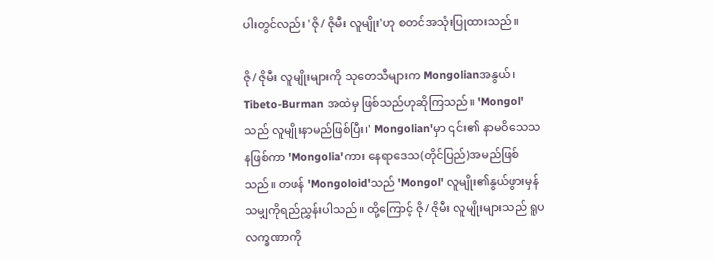ပါးတွင်လည်း 'ဇို/ ဇိုမီး လူမျိုး'ဟု စတင်အသုံးပြုထားသည်။

ဇို/ ဇိုမီး လူမျိုးများကို သုတေသီများက Mongolianအနွယ်၊ Tibeto-Burman အထဲမှ ဖြစ်သည်ဟုဆိုကြသည်။ 'Mongol'သည် လူမျိုးနာမည်ဖြစ်ပြီး၊' Mongolian'မှာ ၎င်း၏ နာမဝိသေသနဖြစ်ကာ 'Mongolia'ကား နေရာဒေသ(တိုင်ပြည်)အမည်ဖြစ်သည်။ တဖန် 'Mongoloid'သည် 'Mongol' လူမျိုး၏နွယ်ဖွားမှန်သမျှကိုရည်ညွှန်းပါသည်။ ထို့ကြောင့် ဇို/ ဇိုမီး လူမျိုးများသည် ရူပလက္ခဏာကို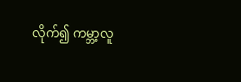လိုက်၍ ကမ္ဘာ့လူ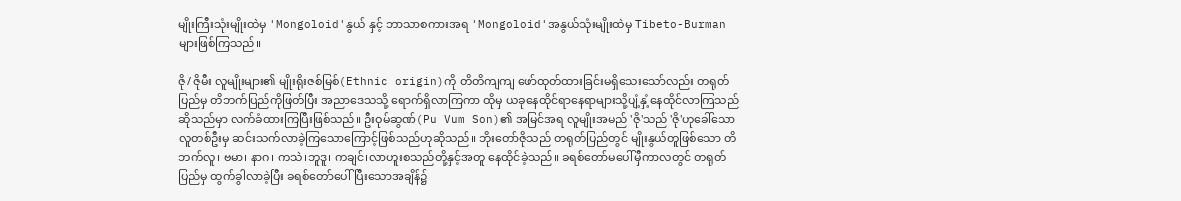မျိုးကြီးသုံးမျိုးထဲမှ 'Mongoloid'နွယ် နှင့် ဘာသာစကားအရ 'Mongoloid'အနွယ်သုံးမျိုးထဲမှ Tibeto-Burman များဖြစ်ကြသည်။

ဇို/ ဇိုမီး လူမျိုးများ၏ မျိုးရိုးဇစ်မြစ်(Ethnic origin)ကို တိတိကျကျ ဖော်ထုတ်ထားခြင်းမရှိသေးသော်လည်း တရုတ်ပြည်မှ တိဘက်ပြည်ကိုဖြတ်ပြီး အညာဒေသသို့ ရောက်ရှိလာကြကာ ထိုမှ ယခုနေထိုင်ရာနေရာများသို့ပျံ့နှံ့နေထိုင်လာကြသည်ဆိုသည်မှာ လက်ခံထားကြပြီးဖြစ်သည်။ ဦးဝုမ်ဆွဏ်(Pu Vum Son)၏ အမြင်အရ လူမျိုးအမည် 'ဇို'သည် 'ဇို'ဟုခေါ်သောလူတစ်ဦးမှ ဆင်းသက်လာခဲ့ကြသောကြောင့်ဖြစ်သည်ဟုဆိုသည်။ ဘိုးတော်ဇိုသည် တရုတ်ပြည်တွင် မျိုးနွယ်တူဖြစ်သော တိဘက်လူ၊ ဗမာ၊ နာဂ၊ ကသဲ၊ဘူဒူ၊ ကချင်၊လာဟူးစသည်တို့နှင့်အတူ နေထိုင်ခဲ့သည်။ ခရစ်တော်မပေါ်မှီကာလတွင် တရုတ်ပြည်မှ ထွက်ခွါလာခဲ့ပြီး ခရစ်တော်ပေါ်ပြီးသောအချိန်၌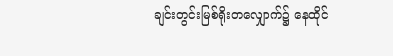ချင်းတွင်းမြစ်ရိုးတလျှောက်၌ နေထိုင်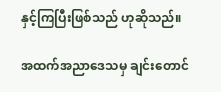နှင့်ကြပြီးဖြစ်သည် ဟုဆိုသည်။

အထက်အညာဒေသမှ ချင်းတောင်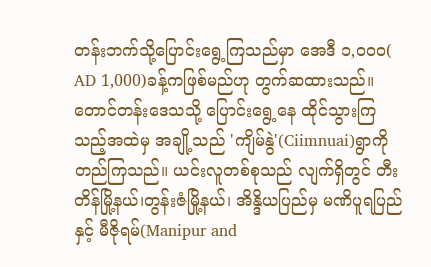တန်းဘက်သို့ပြောင်းရွေ့ကြသည်မှာ အေဒီ ၁,ဝ၀ဝ( AD 1,000)ခန့်ကဖြစ်မည်ဟု တွက်ဆထားသည်။ တောင်တန်းဒေသသို့ ပြောင်းရွေ့နေ ထိုင်သွားကြသည့်အထဲမှ အချို့သည် 'ကျိမ်နွဲ'(Ciimnuai)ရွာကိုတည်ကြသည်။ ယင်းလူတစ်စုသည် လျက်ရှိတွင် တီးတိန်မြို့နယ်၊တွန်းဇံမြို့နယ်၊ အိန္ဒိယပြည်မှ မဏိပူရပြည်နှင့် မီဇိုရမ်(Manipur and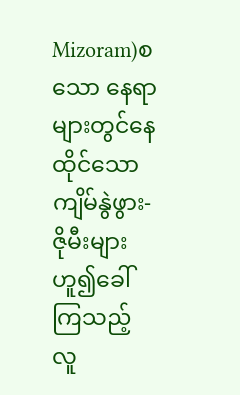Mizoram)စသော နေရာများတွင်နေထိုင်သော ကျိမ်နွဲဖွား-ဇိုမီးများ ဟူ၍ခေါ်ကြသည့် လူ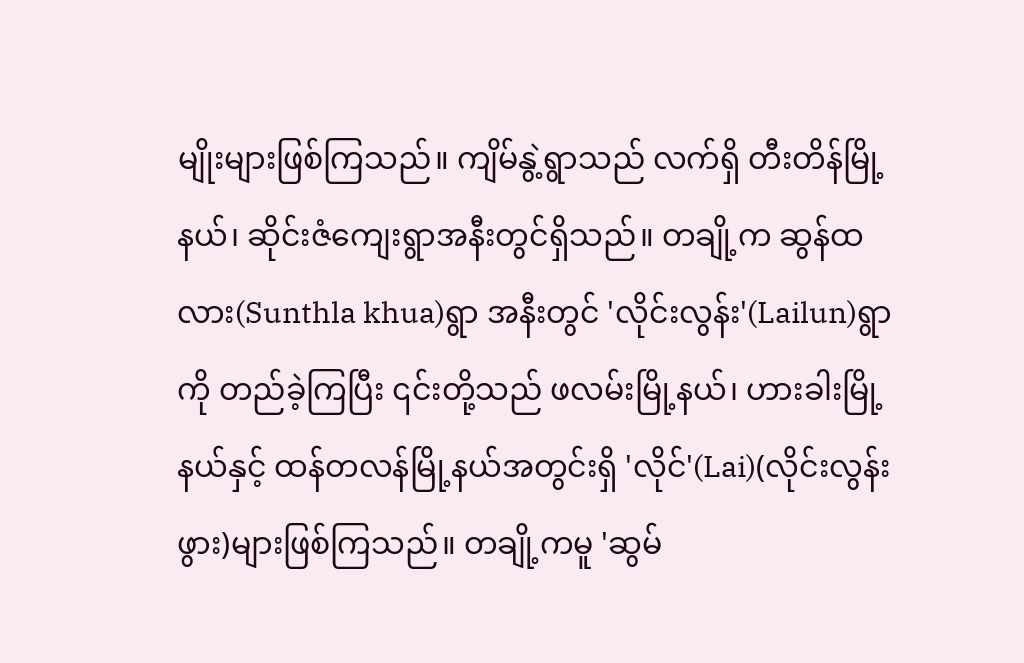မျိုးများဖြစ်ကြသည်။ ကျိမ်နွဲ့ရွာသည် လက်ရှိ တီးတိန်မြို့နယ်၊ ဆိုင်းဇံကျေးရွာအနီးတွင်ရှိသည်။ တချို့က ဆွန်ထလား(Sunthla khua)ရွာ အနီးတွင် 'လိုင်းလွန်း'(Lailun)ရွာကို တည်ခဲ့ကြပြီး ၎င်းတို့သည် ဖလမ်းမြို့နယ်၊ ဟားခါးမြို့နယ်နှင့် ထန်တလန်မြို့နယ်အတွင်းရှိ 'လိုင်'(Lai)(လိုင်းလွန်းဖွား)များဖြစ်ကြသည်။ တချို့ကမူ 'ဆွမ်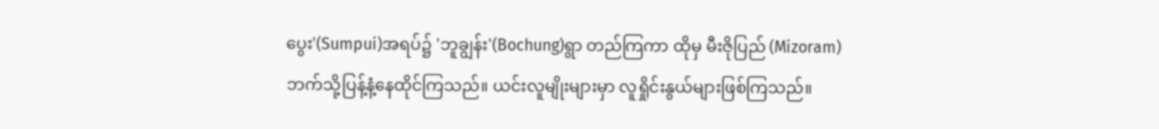ပွေး'(Sumpui)အရပ်၌ 'ဘူချွန်း'(Bochung)ရွာ တည်ကြကာ ထိုမှ မီးဇိုပြည် (Mizoram)ဘက်သို့ပြန့်နံ့နေထိုင်ကြသည်။ ယင်းလူမျိုးများမှာ လူရှိုင်းနွယ်များဖြစ်ကြသည်။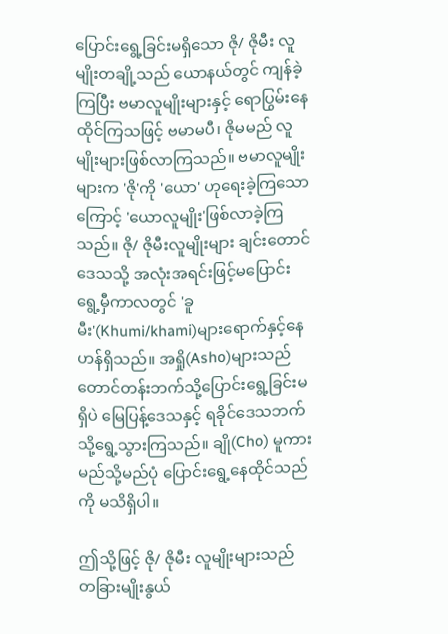ပြောင်းရွေ့ခြင်းမရှိသော ဇို/ ဇိုမီး လူမျိုးတချို့သည် ယောနယ်တွင် ကျန်ခဲ့ကြပြီး ဗမာလူမျိုးများနှင့် ရောပြွမ်းနေထိုင်ကြသဖြင့် ဗမာမပီ၊ ဇိုမမည် လူမျိုးများဖြစ်လာကြသည်။ ဗမာလူမျိုးများက 'ဇို'ကို 'ယော' ဟုရေးခဲ့ကြသောကြောင့် 'ယောလူမျိုး'ဖြစ်လာခဲ့ကြသည်။ ဇို/ ဇိုမီးလူမျိုးများ ချင်းတောင်ဒေသသို့ အလုံးအရင်းဖြင့်မပြောင်းရွေ့မှီကာလတွင် 'ခူမီး'(Khumi/khami)များရောက်နှင့်နေ ဟန်ရှိသည်။ အရှို(Asho)များသည် တောင်တန်းဘက်သို့ပြောင်းရွေ့ခြင်းမရှိပဲ မြေပြန့်ဒေသနှင့် ရခိုင်ဒေသဘက်သို့ရွေ့သွားကြသည်။ ချို(Cho) မူကား မည်သို့မည်ပုံ ပြောင်းရွေ့နေထိုင်သည်ကို မသိရှိပါ။

ဤသို့ဖြင့် ဇို/ ဇိုမီး လူမျိုးများသည် တခြားမျိုးနွယ်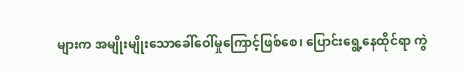များက အမျိုးမျိုးသောခေါ်ဝေါ်မှုကြောင့်ဖြစ်စေ၊ ပြောင်းရွေ့နေထိုင်ရာ ကွဲ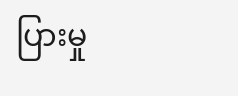ပြားမှု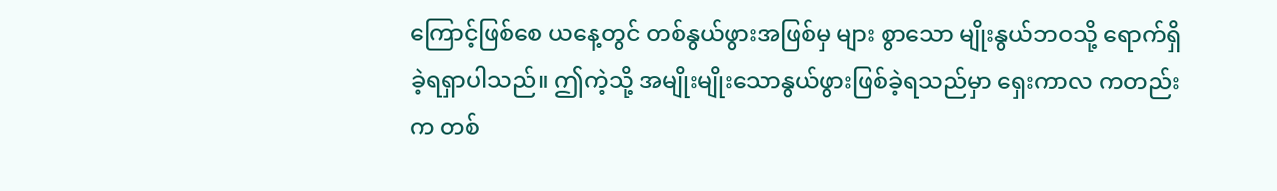ကြောင့်ဖြစ်စေ ယနေ့တွင် တစ်နွယ်ဖွားအဖြစ်မှ များ စွာသော မျိုးနွယ်ဘဝသို့ ရောက်ရှိခဲ့ရရှာပါသည်။ ဤကဲ့သို့ အမျိုးမျိုးသောနွယ်ဖွားဖြစ်ခဲ့ရသည်မှာ ရှေးကာလ ကတည်းက တစ်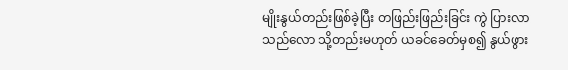မျိုးနွယ်တည်းဖြစ်ခဲ့ပြီး တဖြည်းဖြည်းခြင်း ကွဲ ပြားလာသည်လော သို့တည်းမဟုတ် ယခင်ခေတ်မှစ၍ နွယ်ဖွား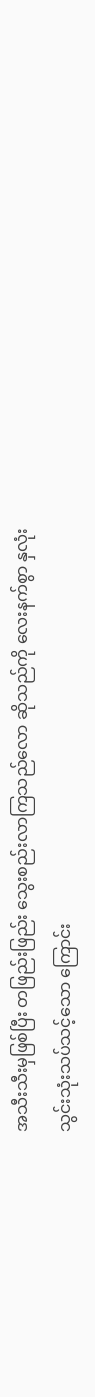အသီးသီးမှဖြစ်ပြီး တဖြည်းဖြည်း သွေးစည်းလာကြသည်လော ဆိုသည်ကို လေးနက်စွာ နှလုံးသွင်းသုံးသပ်သင့်သော ကြောင်း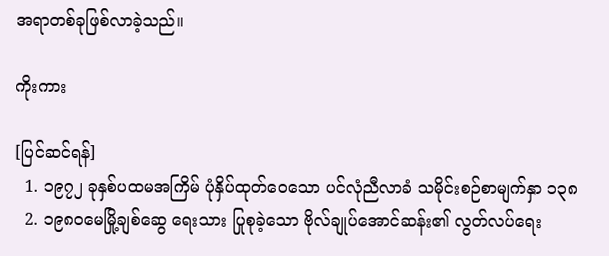အရာတစ်ခုဖြစ်လာခဲ့သည်။

ကိုးကား

[ပြင်ဆင်ရန်]
  1. ၁၉၇၂ ခုနှစ်ပထမအကြိမ် ပုံနှိပ်ထုတ်ဝေသော ပင်လုံညီလာခံ သမိုင်းစဉ်စာမျက်နှာ ၁၃၈
  2. ၁၉၈၀မေမြို့ချစ်ဆွေ ရေးသား ပြုစုခဲ့သော ဗိုလ်ချုပ်အောင်ဆန်း၏ လွတ်လပ်ရေး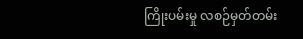ကြိုးပမ်းမှု လစဉ်မှတ်တမ်း